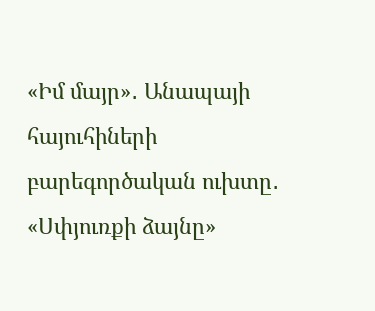«Իմ մայր»․ Անապայի հայուհիների բարեգործական ուխտը․ «Սփյուռքի ձայնը»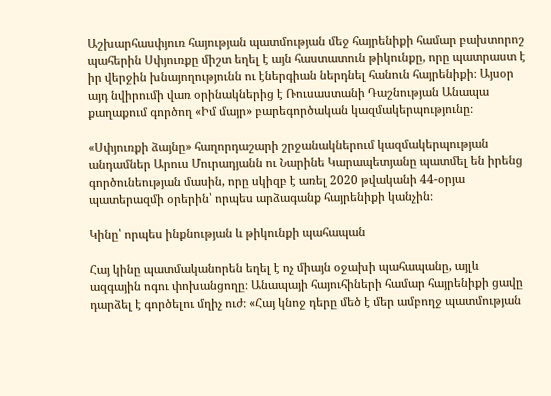Աշխարհասփյուռ հայության պատմության մեջ հայրենիքի համար բախտորոշ պահերին Սփյուռքը միշտ եղել է այն հաստատուն թիկունքը, որը պատրաստ է իր վերջին խնայողությունն ու էներգիան ներդնել հանուն հայրենիքի։ Այսօր այդ նվիրումի վառ օրինակներից է Ռուսաստանի Դաշնության Անապա քաղաքում գործող «Իմ մայր» բարեգործական կազմակերպությունը։

«Սփյուռքի ձայնը» հաղորդաշարի շրջանակներում կազմակերպության անդամներ Արուս Մուրադյանն ու Նարինե Կարապետյանը պատմել են իրենց գործունեության մասին, որը սկիզբ է առել 2020 թվականի 44-օրյա պատերազմի օրերին՝ որպես արձագանք հայրենիքի կանչին։

Կինը՝ որպես ինքնության և թիկունքի պահապան

Հայ կինը պատմականորեն եղել է ոչ միայն օջախի պահապանը, այլև ազգային ոգու փոխանցողը։ Անապայի հայուհիների համար հայրենիքի ցավը դարձել է գործելու մղիչ ուժ։ «Հայ կնոջ դերը մեծ է մեր ամբողջ պատմության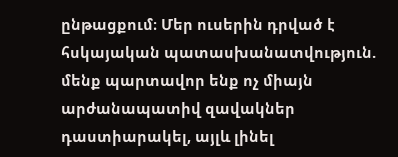ընթացքում։ Մեր ուսերին դրված է հսկայական պատասխանատվություն. մենք պարտավոր ենք ոչ միայն արժանապատիվ զավակներ դաստիարակել, այլև լինել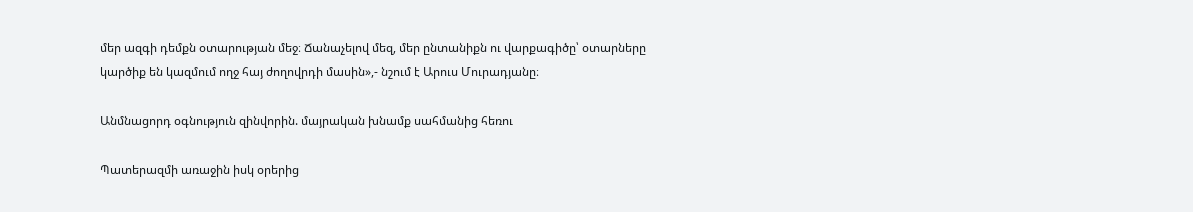մեր ազգի դեմքն օտարության մեջ։ Ճանաչելով մեզ, մեր ընտանիքն ու վարքագիծը՝ օտարները կարծիք են կազմում ողջ հայ ժողովրդի մասին»,- նշում է Արուս Մուրադյանը։

Անմնացորդ օգնություն զինվորին. մայրական խնամք սահմանից հեռու

Պատերազմի առաջին իսկ օրերից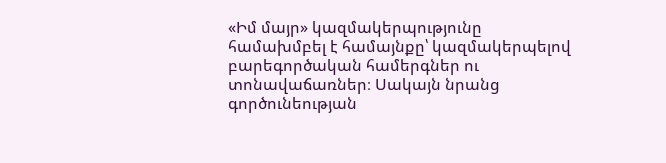«Իմ մայր» կազմակերպությունը համախմբել է համայնքը՝ կազմակերպելով բարեգործական համերգներ ու տոնավաճառներ։ Սակայն նրանց գործունեության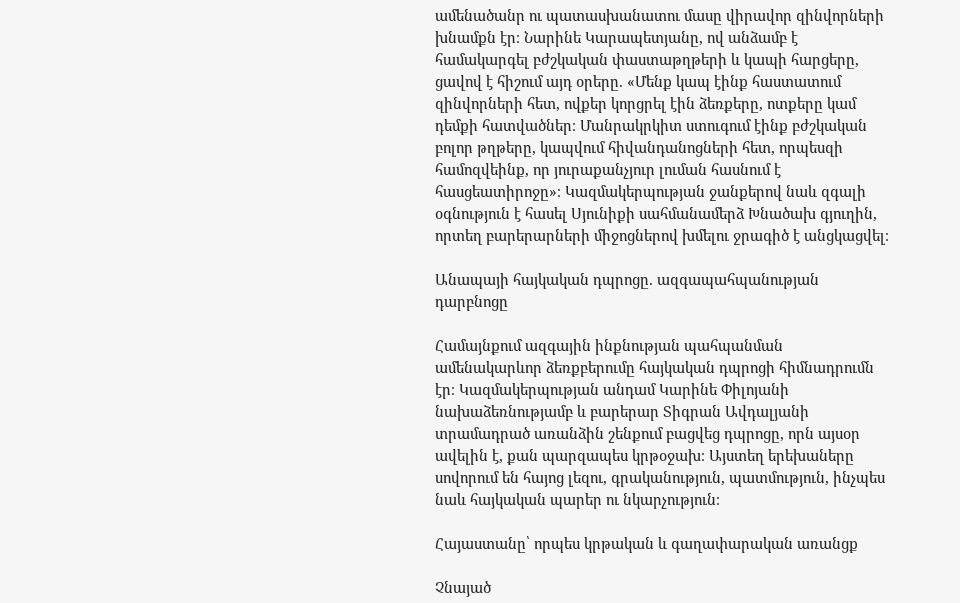ամենածանր ու պատասխանատու մասը վիրավոր զինվորների խնամքն էր։ Նարինե Կարապետյանը, ով անձամբ է համակարգել բժշկական փաստաթղթերի և կապի հարցերը, ցավով է հիշում այդ օրերը. «Մենք կապ էինք հաստատում զինվորների հետ, ովքեր կորցրել էին ձեռքերը, ոտքերը կամ դեմքի հատվածներ։ Մանրակրկիտ ստուգում էինք բժշկական բոլոր թղթերը, կապվում հիվանդանոցների հետ, որպեսզի համոզվեինք, որ յուրաքանչյուր լուման հասնում է հասցեատիրոջը»։ Կազմակերպության ջանքերով նաև զգալի օգնություն է հասել Սյունիքի սահմանամերձ Խնածախ գյուղին, որտեղ բարերարների միջոցներով խմելու ջրագիծ է անցկացվել։

Անապայի հայկական դպրոցը. ազգապահպանության դարբնոցը

Համայնքում ազգային ինքնության պահպանման ամենակարևոր ձեռքբերումը հայկական դպրոցի հիմնադրումն էր։ Կազմակերպության անդամ Կարինե Փիլոյանի նախաձեռնությամբ և բարերար Տիգրան Ավդալյանի տրամադրած առանձին շենքում բացվեց դպրոցը, որն այսօր ավելին է, քան պարզապես կրթօջախ։ Այստեղ երեխաները սովորում են հայոց լեզու, գրականություն, պատմություն, ինչպես նաև հայկական պարեր ու նկարչություն։

Հայաստանը՝ որպես կրթական և գաղափարական առանցք

Չնայած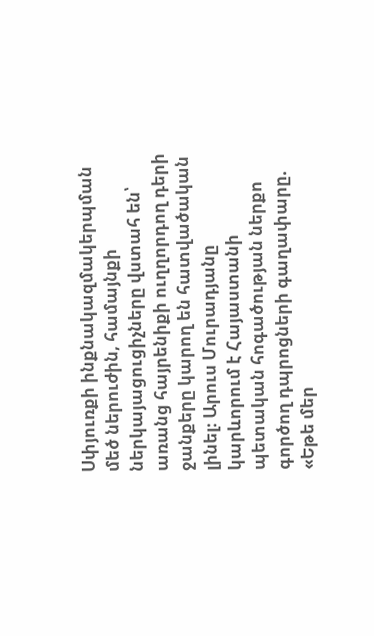Սփյուռքի ինքնակազմակերպման մեծ ներուժին, համայնքի ներկայացուցիչները վստահ են՝ առանց հայրենիքի ուղղորդող դերի ջանքերը կարող են հատվածական լինել։ Արուս Մուրադյանը կարևորում է Հայաստանի պետական հոգածության ներքո գործող դպրոցների գաղափարը. «Եթե մեր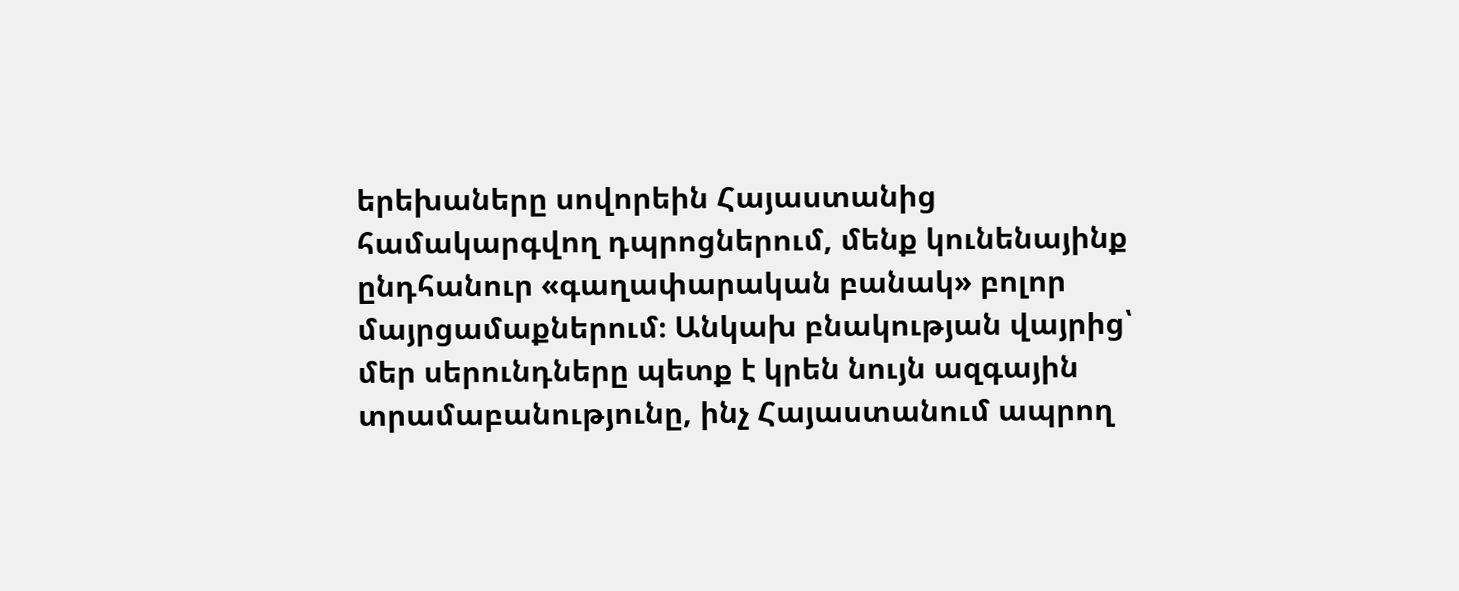երեխաները սովորեին Հայաստանից համակարգվող դպրոցներում, մենք կունենայինք ընդհանուր «գաղափարական բանակ» բոլոր մայրցամաքներում։ Անկախ բնակության վայրից՝ մեր սերունդները պետք է կրեն նույն ազգային տրամաբանությունը, ինչ Հայաստանում ապրող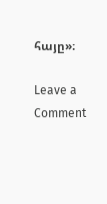հայը»։

Leave a Comment